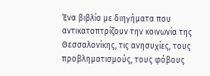Ένα βιβλίο με διηγήματα που αντικατοπτρίζουν την κοινωνία της Θεσσαλονίκης, τις ανησυχίες, τους προβληματισμούς, τους φόβους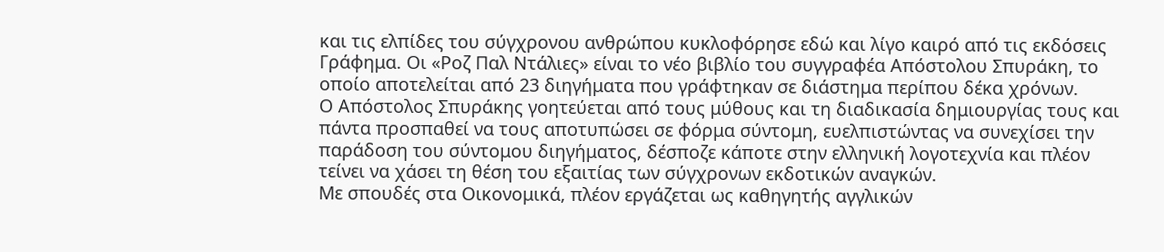και τις ελπίδες του σύγχρονου ανθρώπου κυκλοφόρησε εδώ και λίγο καιρό από τις εκδόσεις Γράφημα. Οι «Ροζ Παλ Ντάλιες» είναι το νέο βιβλίο του συγγραφέα Απόστολου Σπυράκη, το οποίο αποτελείται από 23 διηγήματα που γράφτηκαν σε διάστημα περίπου δέκα χρόνων.
Ο Απόστολος Σπυράκης γοητεύεται από τους μύθους και τη διαδικασία δημιουργίας τους και πάντα προσπαθεί να τους αποτυπώσει σε φόρμα σύντομη, ευελπιστώντας να συνεχίσει την παράδοση του σύντομου διηγήματος, δέσποζε κάποτε στην ελληνική λογοτεχνία και πλέον τείνει να χάσει τη θέση του εξαιτίας των σύγχρονων εκδοτικών αναγκών.
Με σπουδές στα Οικονομικά, πλέον εργάζεται ως καθηγητής αγγλικών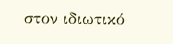στον ιδιωτικό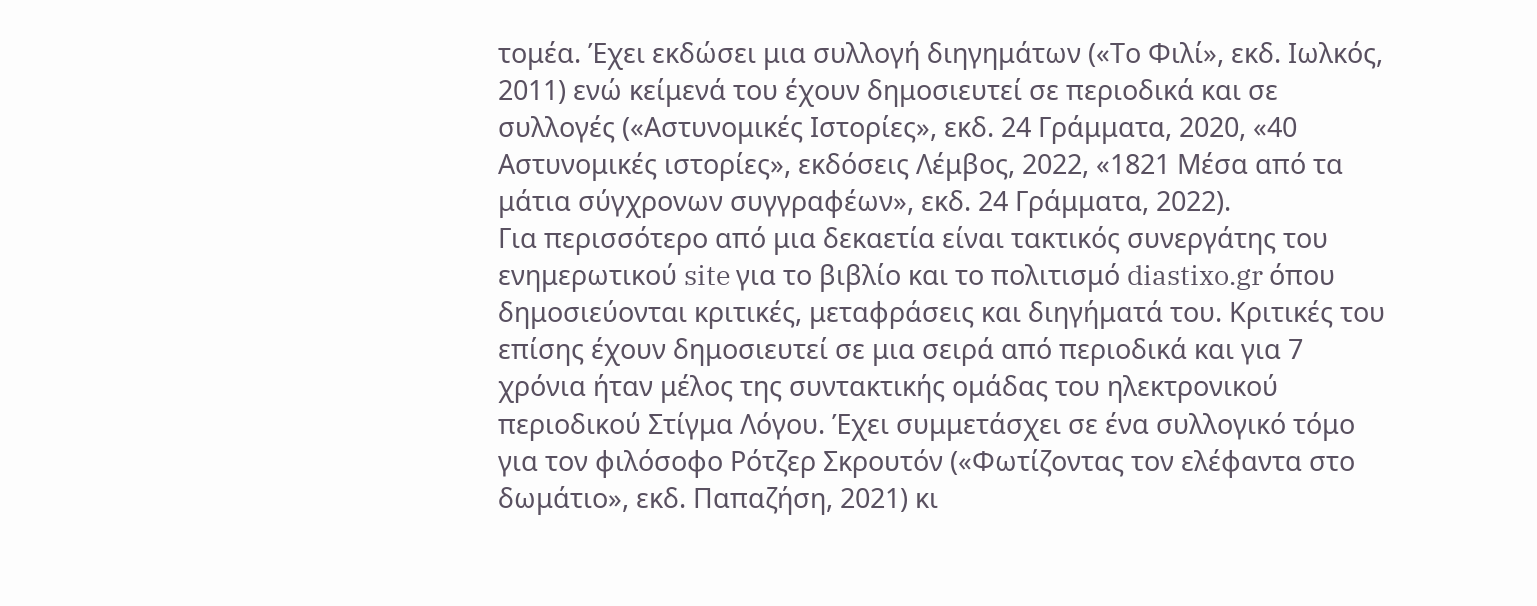τομέα. Έχει εκδώσει μια συλλογή διηγημάτων («Το Φιλί», εκδ. Ιωλκός, 2011) ενώ κείμενά του έχουν δημοσιευτεί σε περιοδικά και σε συλλογές («Αστυνομικές Ιστορίες», εκδ. 24 Γράμματα, 2020, «40 Αστυνομικές ιστορίες», εκδόσεις Λέμβος, 2022, «1821 Μέσα από τα μάτια σύγχρονων συγγραφέων», εκδ. 24 Γράμματα, 2022).
Για περισσότερο από μια δεκαετία είναι τακτικός συνεργάτης του ενημερωτικού site για το βιβλίο και το πολιτισμό diastixo.gr όπου δημοσιεύονται κριτικές, μεταφράσεις και διηγήματά του. Κριτικές του επίσης έχουν δημοσιευτεί σε μια σειρά από περιοδικά και για 7 χρόνια ήταν μέλος της συντακτικής ομάδας του ηλεκτρονικού περιοδικού Στίγμα Λόγου. Έχει συμμετάσχει σε ένα συλλογικό τόμο για τον φιλόσοφο Ρότζερ Σκρουτόν («Φωτίζοντας τον ελέφαντα στο δωμάτιο», εκδ. Παπαζήση, 2021) κι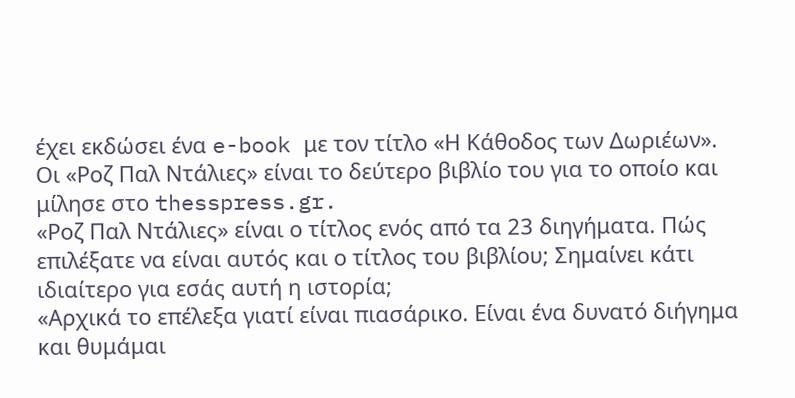έχει εκδώσει ένα e-book με τον τίτλο «Η Κάθοδος των Δωριέων».
Οι «Ροζ Παλ Ντάλιες» είναι το δεύτερο βιβλίο του για το οποίο και μίλησε στο thesspress.gr.
«Ροζ Παλ Ντάλιες» είναι ο τίτλος ενός από τα 23 διηγήματα. Πώς επιλέξατε να είναι αυτός και ο τίτλος του βιβλίου; Σημαίνει κάτι ιδιαίτερο για εσάς αυτή η ιστορία;
«Αρχικά το επέλεξα γιατί είναι πιασάρικο. Είναι ένα δυνατό διήγημα και θυμάμαι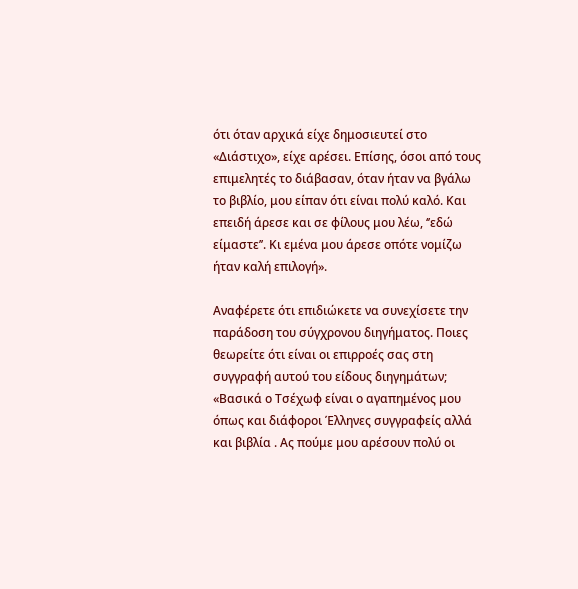ότι όταν αρχικά είχε δημοσιευτεί στο «Διάστιχο», είχε αρέσει. Επίσης, όσοι από τους επιμελητές το διάβασαν, όταν ήταν να βγάλω το βιβλίο, μου είπαν ότι είναι πολύ καλό. Και επειδή άρεσε και σε φίλους μου λέω, ‘’εδώ είμαστε’’. Κι εμένα μου άρεσε οπότε νομίζω ήταν καλή επιλογή».

Αναφέρετε ότι επιδιώκετε να συνεχίσετε την παράδοση του σύγχρονου διηγήματος. Ποιες θεωρείτε ότι είναι οι επιρροές σας στη συγγραφή αυτού του είδους διηγημάτων;
«Βασικά ο Τσέχωφ είναι ο αγαπημένος μου όπως και διάφοροι Έλληνες συγγραφείς αλλά και βιβλία . Ας πούμε μου αρέσουν πολύ οι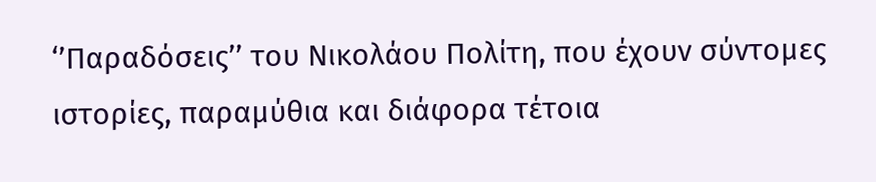‘’Παραδόσεις’’ του Νικολάου Πολίτη, που έχουν σύντομες ιστορίες, παραμύθια και διάφορα τέτοια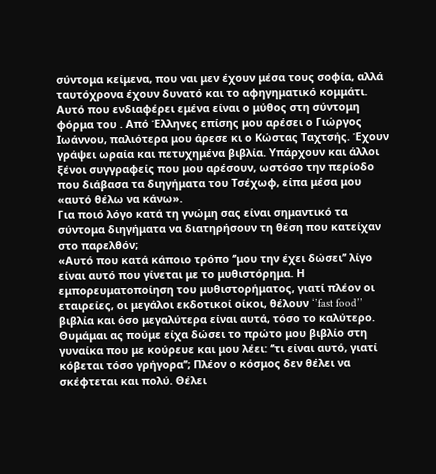σύντομα κείμενα, που ναι μεν έχουν μέσα τους σοφία, αλλά ταυτόχρονα έχουν δυνατό και το αφηγηματικό κομμάτι. Αυτό που ενδιαφέρει εμένα είναι ο μύθος στη σύντομη φόρμα του . Από Έλληνες επίσης μου αρέσει ο Γιώργος Ιωάννου, παλιότερα μου άρεσε κι ο Κώστας Ταχτσής. Έχουν γράψει ωραία και πετυχημένα βιβλία. Υπάρχουν και άλλοι ξένοι συγγραφείς που μου αρέσουν, ωστόσο την περίοδο που διάβασα τα διηγήματα του Τσέχωφ, είπα μέσα μου «αυτό θέλω να κάνω».
Για ποιό λόγο κατά τη γνώμη σας είναι σημαντικό τα σύντομα διηγήματα να διατηρήσουν τη θέση που κατείχαν στο παρελθόν;
«Αυτό που κατά κάποιο τρόπο ‘’μου την έχει δώσει’’ λίγο είναι αυτό που γίνεται με το μυθιστόρημα. Η εμπορευματοποίηση του μυθιστορήματος, γιατί πλέον οι εταιρείες, οι μεγάλοι εκδοτικοί οίκοι, θέλουν ‘’fast food’’ βιβλία και όσο μεγαλύτερα είναι αυτά, τόσο το καλύτερο.
Θυμάμαι ας πούμε είχα δώσει το πρώτο μου βιβλίο στη γυναίκα που με κούρευε και μου λέει: ‘’τι είναι αυτό, γιατί κόβεται τόσο γρήγορα’’; Πλέον ο κόσμος δεν θέλει να σκέφτεται και πολύ. Θέλει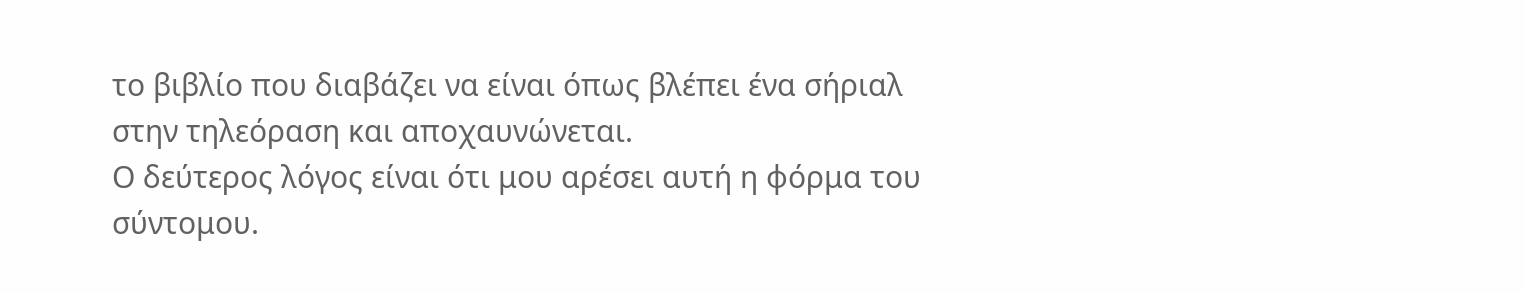το βιβλίο που διαβάζει να είναι όπως βλέπει ένα σήριαλ στην τηλεόραση και αποχαυνώνεται.
Ο δεύτερος λόγος είναι ότι μου αρέσει αυτή η φόρμα του σύντομου.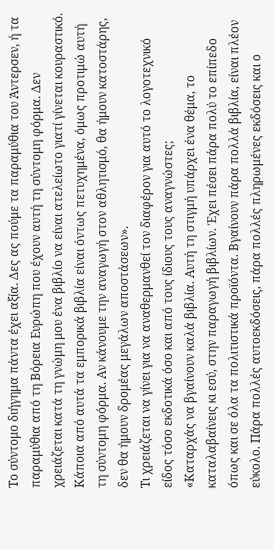Το σύντομο διήγημα πάντα έχει αξία. Δες ας πούμε τα παραμύθια του Άντερσεν, ή τα παραμύθια από τη Βόρεια Ευρώπη που έχουν αυτή τη σύντομη φόρμα. Δεν χρειάζεται κατά τη γνώμη μου ένα βιβλίο να είναι ατελείωτο γιατί γίνεται κουραστικό. Κάποια από αυτά τα εμπορικά βιβλία είναι όντως πετυχημένα, όμως προτιμώ αυτή τη σύντομη φόρμα. Αν κάνουμε την αναγωγή στον αθλητισμό, θα ήμουν κατοστάρης, δεν θα ήμουν δρομέας μεγάλων αποστάσεων».
Τι χρειάζεται να γίνει για να αναθερμανθεί τον διαφέρον για αυτό το λογοτεχνικό είδος τόσο εκδοτικά όσο και από τους ίδιους τους αναγνώστες;
«Καταρχάς να βγαίνουν καλά βιβλία. Αυτή τη στιγμή υπάρχει ένα θέμα, το καταλαβαίνεις κι εσύ, στην παραγωγή βιβλίων. Έχει πέσει πάρα πολύ το επίπεδο όπως και σε όλα τα πολιτιστικά προϊόντα. Βγαίνουν πάρα πολλά βιβλία, είναι πλέον εύκολο. Πάρα πολλές αυτοεκδόσεις, πάρα πολλές πληρωμένες εκδόσεις και ο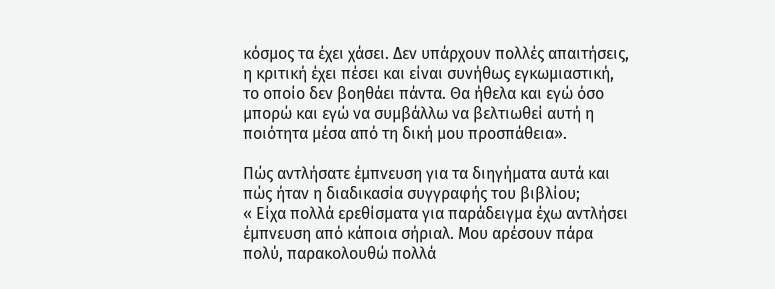κόσμος τα έχει χάσει. Δεν υπάρχουν πολλές απαιτήσεις, η κριτική έχει πέσει και είναι συνήθως εγκωμιαστική, το οποίο δεν βοηθάει πάντα. Θα ήθελα και εγώ όσο μπορώ και εγώ να συμβάλλω να βελτιωθεί αυτή η ποιότητα μέσα από τη δική μου προσπάθεια».

Πώς αντλήσατε έμπνευση για τα διηγήματα αυτά και πώς ήταν η διαδικασία συγγραφής του βιβλίου;
« Είχα πολλά ερεθίσματα για παράδειγμα έχω αντλήσει έμπνευση από κάποια σήριαλ. Μου αρέσουν πάρα πολύ, παρακολουθώ πολλά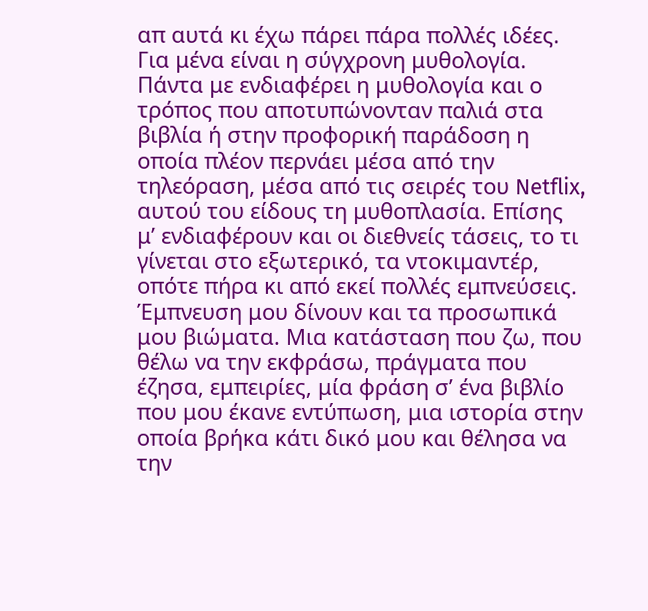απ αυτά κι έχω πάρει πάρα πολλές ιδέες. Για μένα είναι η σύγχρονη μυθολογία. Πάντα με ενδιαφέρει η μυθολογία και ο τρόπος που αποτυπώνονταν παλιά στα βιβλία ή στην προφορική παράδοση η οποία πλέον περνάει μέσα από την τηλεόραση, μέσα από τις σειρές του Netflix, αυτού του είδους τη μυθοπλασία. Επίσης μ’ ενδιαφέρουν και οι διεθνείς τάσεις, το τι γίνεται στο εξωτερικό, τα ντοκιμαντέρ, οπότε πήρα κι από εκεί πολλές εμπνεύσεις.
Έμπνευση μου δίνουν και τα προσωπικά μου βιώματα. Μια κατάσταση που ζω, που θέλω να την εκφράσω, πράγματα που έζησα, εμπειρίες, μία φράση σ’ ένα βιβλίο που μου έκανε εντύπωση, μια ιστορία στην οποία βρήκα κάτι δικό μου και θέλησα να την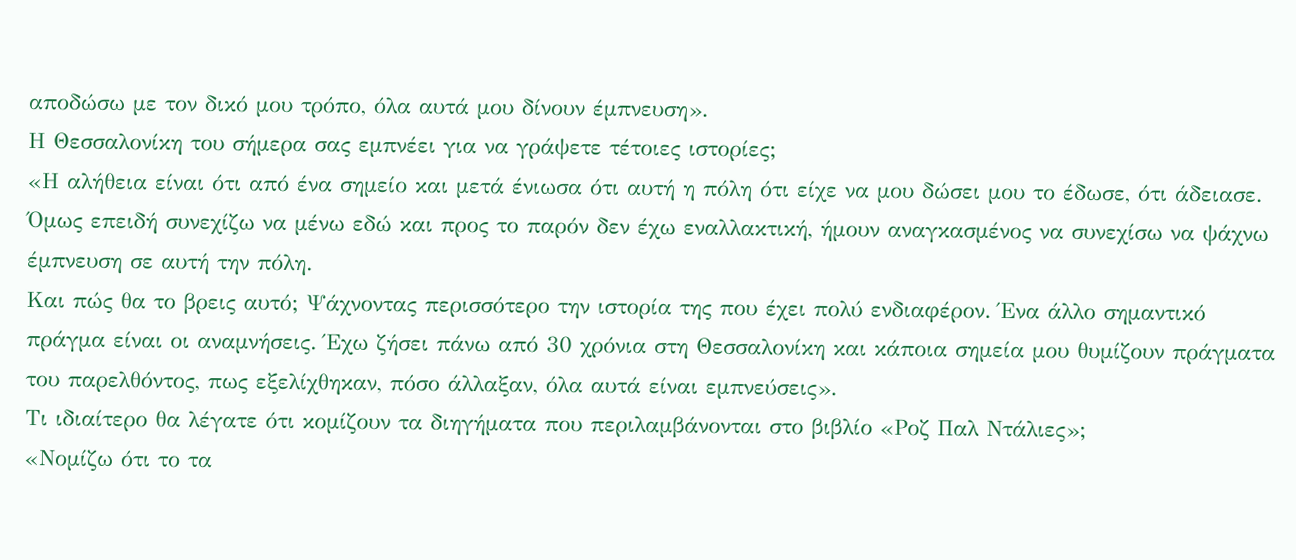αποδώσω με τον δικό μου τρόπο, όλα αυτά μου δίνουν έμπνευση».
Η Θεσσαλονίκη του σήμερα σας εμπνέει για να γράψετε τέτοιες ιστορίες;
«Η αλήθεια είναι ότι από ένα σημείο και μετά ένιωσα ότι αυτή η πόλη ότι είχε να μου δώσει μου το έδωσε, ότι άδειασε. Όμως επειδή συνεχίζω να μένω εδώ και προς το παρόν δεν έχω εναλλακτική, ήμουν αναγκασμένος να συνεχίσω να ψάχνω έμπνευση σε αυτή την πόλη.
Και πώς θα το βρεις αυτό; Ψάχνοντας περισσότερο την ιστορία της που έχει πολύ ενδιαφέρον. Ένα άλλο σημαντικό πράγμα είναι οι αναμνήσεις. Έχω ζήσει πάνω από 30 χρόνια στη Θεσσαλονίκη και κάποια σημεία μου θυμίζουν πράγματα του παρελθόντος, πως εξελίχθηκαν, πόσο άλλαξαν, όλα αυτά είναι εμπνεύσεις».
Τι ιδιαίτερο θα λέγατε ότι κομίζουν τα διηγήματα που περιλαμβάνονται στο βιβλίο «Ροζ Παλ Ντάλιες»;
«Νομίζω ότι το τα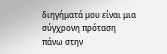διηγήματά μου είναι μια σύγχρονη πρόταση πάνω στην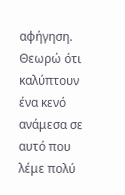αφήγηση. Θεωρώ ότι καλύπτουν ένα κενό ανάμεσα σε αυτό που λέμε πολύ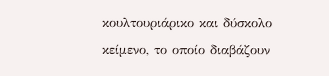κουλτουριάρικο και δύσκολο κείμενο, το οποίο διαβάζουν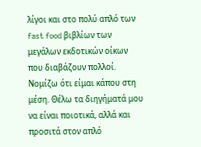λίγοι και στο πολύ απλό των fast food βιβλίων των μεγάλων εκδοτικών οίκων που διαβάζουν πολλοί. Νομίζω ότι είμαι κάπου στη μέση. Θέλω τα διηγήματά μου να είναι ποιοτικά, αλλά και προσιτά στον απλό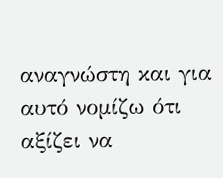αναγνώστη και για αυτό νομίζω ότι αξίζει να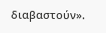διαβαστούν».